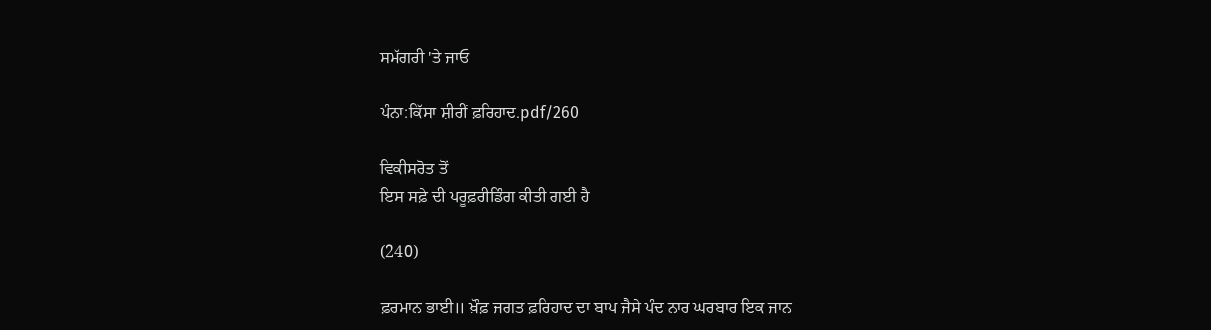ਸਮੱਗਰੀ 'ਤੇ ਜਾਓ

ਪੰਨਾ:ਕਿੱਸਾ ਸ਼ੀਰੀਂ ਫ਼ਰਿਹਾਦ.pdf/260

ਵਿਕੀਸਰੋਤ ਤੋਂ
ਇਸ ਸਫ਼ੇ ਦੀ ਪਰੂਫ਼ਰੀਡਿੰਗ ਕੀਤੀ ਗਈ ਹੈ

(240)

ਫ਼ਰਮਾਨ ਭਾਈ॥ ਖ਼ੌਫ਼ ਜਗਤ ਫ਼ਰਿਹਾਦ ਦਾ ਬਾਪ ਜੈਸੇ ਪੰਦ ਨਾਰ ਘਰਬਾਰ ਇਕ ਜਾਨ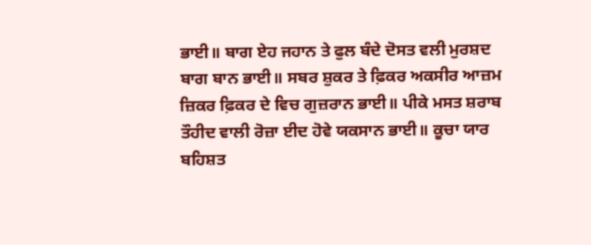ਭਾਈ॥ ਬਾਗ ਏਹ ਜਹਾਨ ਤੇ ਫੁਲ ਬੰਦੇ ਦੋਸਤ ਵਲੀ ਮੁਰਸ਼ਦ ਬਾਗ ਬਾਨ ਭਾਈ॥ ਸਬਰ ਸ਼ੁਕਰ ਤੇ ਫ਼ਿਕਰ ਅਕਸੀਰ ਆਜ਼ਮ ਜ਼ਿਕਰ ਫ਼ਿਕਰ ਦੇ ਵਿਚ ਗੁਜ਼ਰਾਨ ਭਾਈ॥ ਪੀਕੇ ਮਸਤ ਸ਼ਰਾਬ ਤੌਹੀਦ ਵਾਲੀ ਰੋਜ਼ਾ ਈਦ ਹੋਵੇ ਯਕਸਾਨ ਭਾਈ॥ ਕੂਚਾ ਯਾਰ ਬਹਿਸ਼ਤ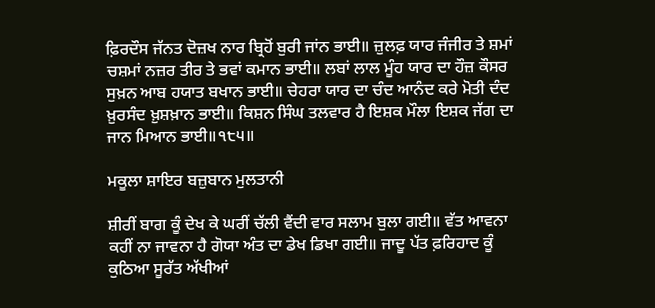ਫ਼ਿਰਦੌਸ ਜੱਨਤ ਦੋਜ਼ਖ ਨਾਰ ਬ੍ਰਿਹੋਂ ਬੁਰੀ ਜਾਂਨ ਭਾਈ॥ ਜ਼ੁਲਫ਼ ਯਾਰ ਜੰਜੀਰ ਤੇ ਸ਼ਮਾਂ ਚਸ਼ਮਾਂ ਨਜ਼ਰ ਤੀਰ ਤੇ ਭਵਾਂ ਕਮਾਨ ਭਾਈ॥ ਲਬਾਂ ਲਾਲ ਮੂੰਹ ਯਾਰ ਦਾ ਹੌਜ਼ ਕੌਸਰ ਸੁਖ਼ਨ ਆਬ ਹਯਾਤ ਬਖਾਨ ਭਾਈ॥ ਚੇਹਰਾ ਯਾਰ ਦਾ ਚੰਦ ਆਨੰਦ ਕਰੇ ਮੋਤੀ ਦੰਦ ਖ਼ੁਰਸੰਦ ਖ਼ੁਸ਼ਖ਼ਾਨ ਭਾਈ॥ ਕਿਸ਼ਨ ਸਿੰਘ ਤਲਵਾਰ ਹੈ ਇਸ਼ਕ ਮੌਲਾ ਇਸ਼ਕ ਜੱਗ ਦਾ ਜਾਨ ਮਿਆਨ ਭਾਈ॥੧੮੫॥

ਮਕੂਲਾ ਸ਼ਾਇਰ ਬਜ਼ੁਬਾਨ ਮੁਲਤਾਨੀ

ਸ਼ੀਰੀਂ ਬਾਗ ਕੂੰ ਦੇਖ ਕੇ ਘਰੀਂ ਚੱਲੀ ਵੈਂਦੀ ਵਾਰ ਸਲਾਮ ਬੁਲਾ ਗਈ॥ ਵੱਤ ਆਵਨਾ ਕਹੀਂ ਨਾ ਜਾਵਨਾ ਹੈ ਗੋਯਾ ਅੰਤ ਦਾ ਡੇਖ ਡਿਖਾ ਗਈ॥ ਜਾਦੂ ਪੱਤ ਫ਼ਰਿਹਾਦ ਕੂੰ ਕੁਠਿਆ ਸੂਰੱਤ ਅੱਖੀਆਂ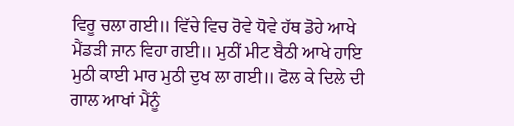ਵਿਰੂ ਚਲਾ ਗਈ॥ ਵਿੱਚੇ ਵਿਚ ਰੋਵੇ ਧੋਵੇ ਹੱਥ ਡੋਹੇ ਆਖੇ ਮੈਂਡੜੀ ਜਾਨ ਵਿਹਾ ਗਈ॥ ਮੁਠੀਂ ਮੀਟ ਬੈਠੀ ਆਖੇ ਹਾਇ ਮੁਠੀ ਕਾਈ ਮਾਰ ਮੁਠੀ ਦੁਖ ਲਾ ਗਈ॥ ਫੋਲ ਕੇ ਦਿਲੇ ਦੀ ਗਾਲ ਆਖਾਂ ਮੈਂਨੂੰ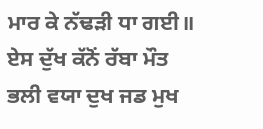ਮਾਰ ਕੇ ਨੱਢੜੀ ਧਾ ਗਈ॥ ਏਸ ਦੁੱਖ ਕੱਨੋਂ ਰੱਬਾ ਮੌਤ ਭਲੀ ਵਯਾ ਦੁਖ ਜਡ ਮੁਖ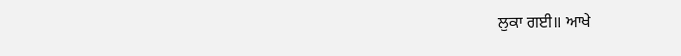ਲੁਕਾ ਗਈ॥ ਆਖੇ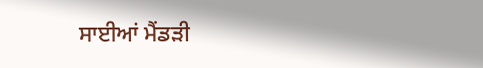ਸਾਈਆਂ ਮੈਂਡੜੀ